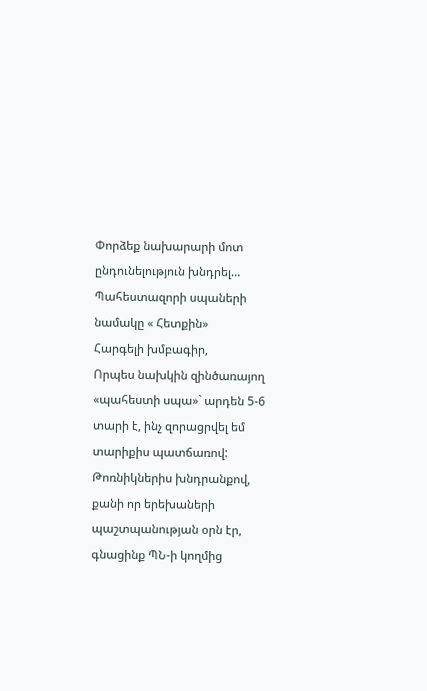Փորձեք նախարարի մոտ ընդունելություն խնդրել…
Պահեստազորի սպաների նամակը « Հետքին»
Հարգելի խմբագիր,
Որպես նախկին զինծառայող «պահեստի սպա»` արդեն 5-6 տարի է, ինչ զորացրվել եմ տարիքիս պատճառով: Թոռնիկներիս խնդրանքով, քանի որ երեխաների պաշտպանության օրն էր, գնացինք ՊՆ-ի կողմից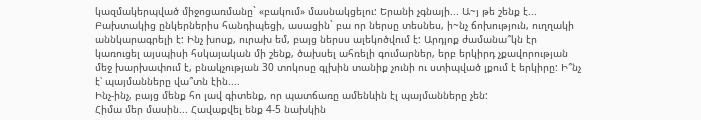կազմակերպված միջոցառմանը` «բակում» մասնակցելու: Երանի չգնայի... Ա~յ թե շենք է... Բախտակից ընկերներիս հանդիպեցի, ասացին` բա որ ներսը տեսնես, ի~նչ ճոխություն, ուղղակի աննկարագրելի է: Ինչ խոսք, ուրախ եմ, բայց ներսս ալեկոծվում է: Արդյոք ժամանա՞կն էր կառուցել այսպիսի հսկայական մի շենք, ծախսել ահռելի գումարներ, երբ երկիրդ չքավորության մեջ խարխափում է, բնակչության 30 տոկոսը գլխին տանիք չունի ու ստիպված լքում է երկիրը: Ի՞նչ է՝ պայմանները վա՞տն էին....
Ինչ-ինչ, բայց մենք հո լավ գիտենք, որ պատճառը ամենևին էլ պայմանները չեն:
Հիմա մեր մասին... Հավաքվել ենք 4-5 նախկին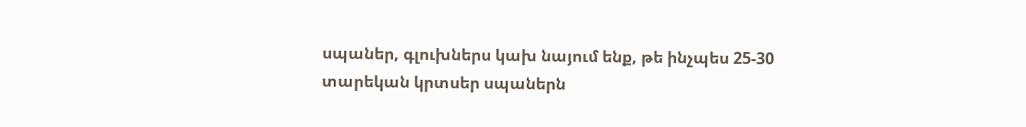սպաներ, գլուխներս կախ նայում ենք, թե ինչպես 25-30 տարեկան կրտսեր սպաներն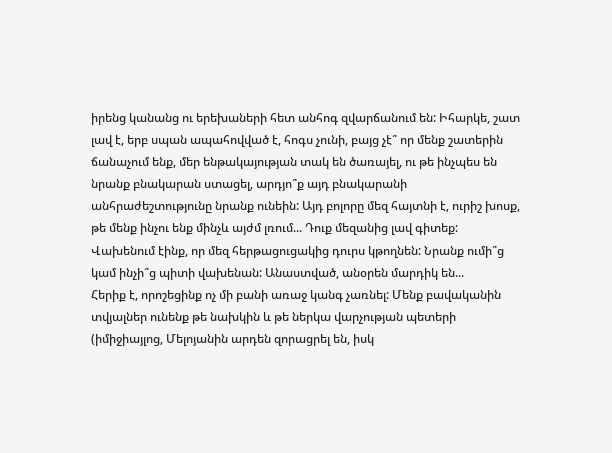իրենց կանանց ու երեխաների հետ անհոգ զվարճանում են: Իհարկե, շատ լավ է, երբ սպան ապահովված է, հոգս չունի, բայց չէ՞ որ մենք շատերին ճանաչում ենք, մեր ենթակայության տակ են ծառայել, ու թե ինչպես են նրանք բնակարան ստացել, արդյո՞ք այդ բնակարանի անհրաժեշտությունը նրանք ունեին: Այդ բոլորը մեզ հայտնի է, ուրիշ խոսք, թե մենք ինչու ենք մինչև այժմ լռում... Դուք մեզանից լավ գիտեք: Վախենում էինք, որ մեզ հերթացուցակից դուրս կթողնեն: Նրանք ումի՞ց կամ ինչի՞ց պիտի վախենան: Անաստված, անօրեն մարդիկ են...
Հերիք է, որոշեցինք ոչ մի բանի առաջ կանգ չառնել: Մենք բավականին տվյալներ ունենք թե նախկին և թե ներկա վարչության պետերի (իմիջիայլոց, Մելոյանին արդեն զորացրել են, իսկ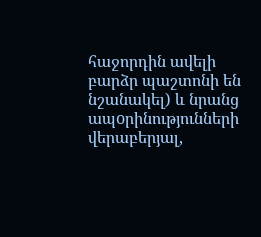հաջորդին ավելի բարձր պաշտոնի են նշանակել) և նրանց ապoրինությունների վերաբերյալ,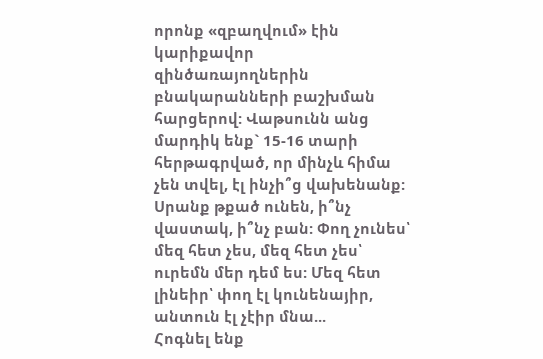որոնք «զբաղվում» էին կարիքավոր զինծառայողներին բնակարանների բաշխման հարցերով: Վաթսունն անց մարդիկ ենք` 15-16 տարի հերթագրված, որ մինչև հիմա չեն տվել, էլ ինչի՞ց վախենանք: Սրանք թքած ունեն, ի՞նչ վաստակ, ի՞նչ բան: Փող չունես՝ մեզ հետ չես, մեզ հետ չես՝ ուրեմն մեր դեմ ես: Մեզ հետ լինեիր՝ փող էլ կունենայիր, անտուն էլ չէիր մնա...
Հոգնել ենք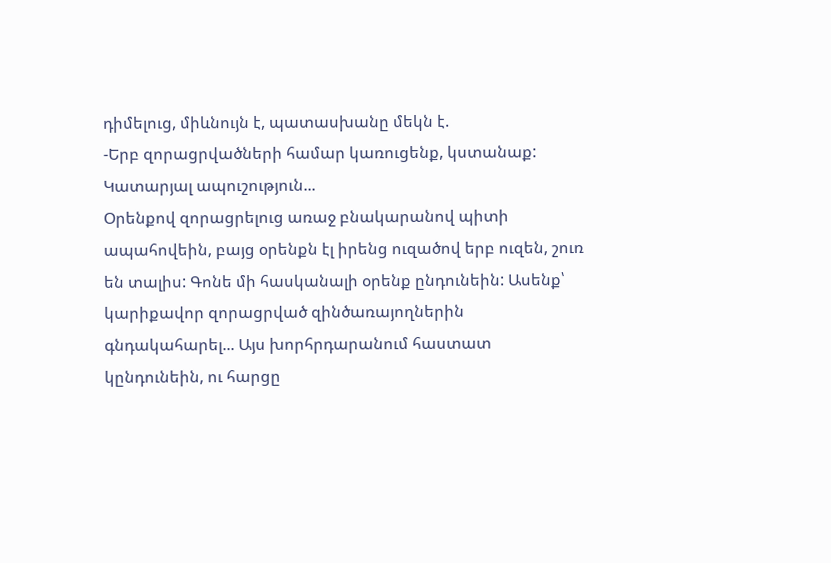դիմելուց, միևնույն է, պատասխանը մեկն է.
-Երբ զորացրվածների համար կառուցենք, կստանաք: Կատարյալ ապուշություն...
Օրենքով զորացրելուց առաջ բնակարանով պիտի ապահովեին, բայց օրենքն էլ իրենց ուզածով երբ ուզեն, շուռ են տալիս: Գոնե մի հասկանալի օրենք ընդունեին: Ասենք՝ կարիքավոր զորացրված զինծառայողներին գնդակահարել... Այս խորհրդարանում հաստատ կընդունեին, ու հարցը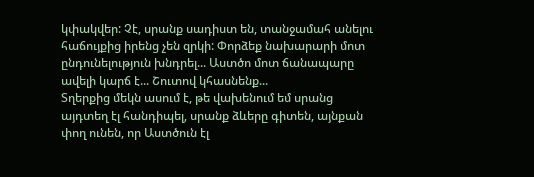կփակվեր: Չէ, սրանք սադիստ են, տանջամահ անելու հաճույքից իրենց չեն զրկի: Փորձեք նախարարի մոտ ընդունելություն խնդրել... Աստծո մոտ ճանապարը ավելի կարճ է... Շուտով կհասնենք...
Տղերքից մեկն ասում է, թե վախենում եմ սրանց այդտեղ էլ հանդիպել, սրանք ձևերը գիտեն, այնքան փող ունեն, որ Աստծուն էլ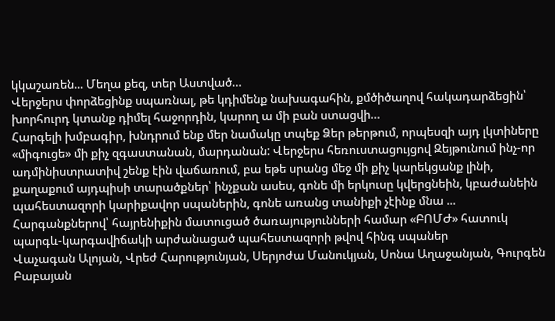կկաշառեն... Մեղա քեզ, տեր Աստված…
Վերջերս փորձեցինք սպառնալ, թե կդիմենք նախագահին, քմծիծաղով հակադարձեցին՝ խորհուրդ կտանք դիմել հաջորդին, կարող ա մի բան ստացվի…
Հարգելի խմբագիր, խնդրում ենք մեր նամակը տպեք Ձեր թերթում, որպեսզի այդ լկտիները «միգուցե» մի քիչ զգաստանան, մարդանան: Վերջերս հեռուստացույցով Զեյթունում ինչ-որ ադմինիստրատիվ շենք էին վաճառում, բա եթե սրանց մեջ մի քիչ կարեկցանք լինի, քաղաքում այդպիսի տարածքներ՝ ինչքան ասես, գոնե մի երկուսը կվերցնեին, կբաժանեին պահեստազորի կարիքավոր սպաներին, գոնե առանց տանիքի չէինք մնա ...
Հարգանքներով՝ հայրենիքին մատուցած ծառայությունների համար «ԲՈՄԺ» հատուկ պարգև-կարգավիճակի արժանացած պահեստազորի թվով հինգ սպաներ
Վաչագան Ալոյան, Վրեժ Հարությունյան, Սերյոժա Մանուկյան, Սոնա Աղաջանյան, Գուրգեն Բաբայան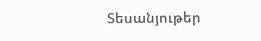Տեսանյութեր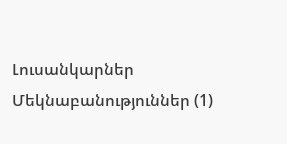Լուսանկարներ
Մեկնաբանություններ (1)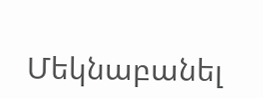Մեկնաբանել